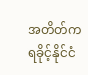အတိတ်က ရခိုင့်နိုင်ငံ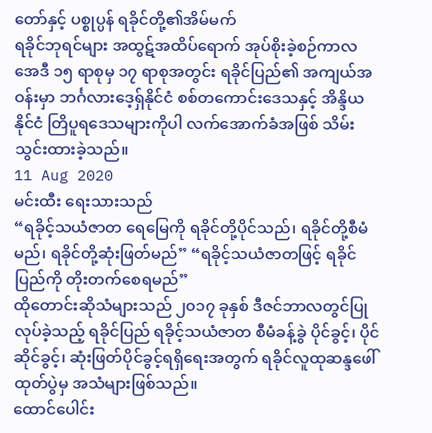တော်နှင့် ပစ္စုပ္ပန် ရခိုင်တို့၏အိမ်မက်
ရခိုင်ဘုရင်များ အထွဋ်အထိပ်ရောက် အုပ်စိုးခဲ့စဉ်ကာလ အေဒီ ၁၅ ရာစုမှ ၁၇ ရာစုအတွင်း ရခိုင်ပြည်၏ အကျယ်အဝန်းမှာ ဘင်္ဂလားဒေ့ရှ်နိုင်ငံ စစ်တကောင်းဒေသနှင့် အိန္ဒိယနိုင်ငံ တြိပူရဒေသများကိုပါ လက်အောက်ခံအဖြစ် သိမ်းသွင်းထားခဲ့သည်။
11 Aug 2020
မင်းထီး ရေးသားသည်
“ရခိုင့်သယံဇာတ ရေမြေကို ရခိုင်တို့ပိုင်သည်၊ ရခိုင်တို့စီမံမည်၊ ရခိုင်တို့ဆုံးဖြတ်မည်” “ရခိုင့်သယံဇာတဖြင့် ရခိုင်ပြည်ကို တိုးတက်စေရမည်”
ထိုတောင်းဆိုသံများသည် ၂၀၁၇ ခုနှစ် ဒီဇင်ဘာလတွင်ပြုလုပ်ခဲ့သည့် ရခိုင်ပြည် ရခိုင့်သယံဇာတ စီမံခန့်ခွဲ ပိုင်ခွင့်၊ ပိုင်ဆိုင်ခွင့်၊ ဆုံးဖြတ်ပိုင်ခွင့်ရရှိရေးအတွက် ရခိုင်လူထုဆန္ဒဖေါ်ထုတ်ပွဲမှ အသံများဖြစ်သည်။
ထောင်ပေါင်း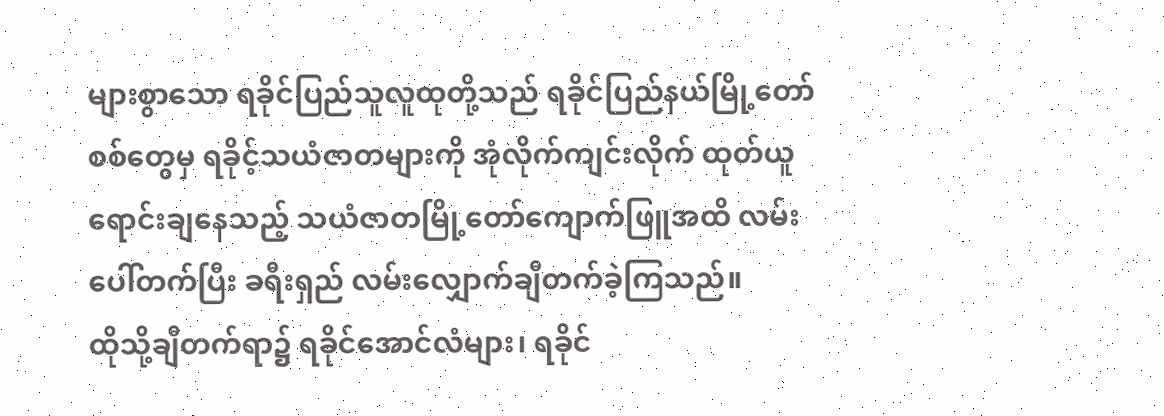များစွာသော ရခိုင်ပြည်သူလူထုတို့သည် ရခိုင်ပြည်နယ်မြို့တော်စစ်တွေမှ ရခိုင့်သယံဇာတများကို အုံလိုက်ကျင်းလိုက် ထုတ်ယူရောင်းချနေသည့် သယံဇာတမြို့တော်ကျောက်ဖြူအထိ လမ်းပေါ်တက်ပြီး ခရီးရှည် လမ်းလျှောက်ချီတက်ခဲ့ကြသည်။
ထိုသို့ချီတက်ရာ၌ ရခိုင်အောင်လံများ၊ ရခိုင်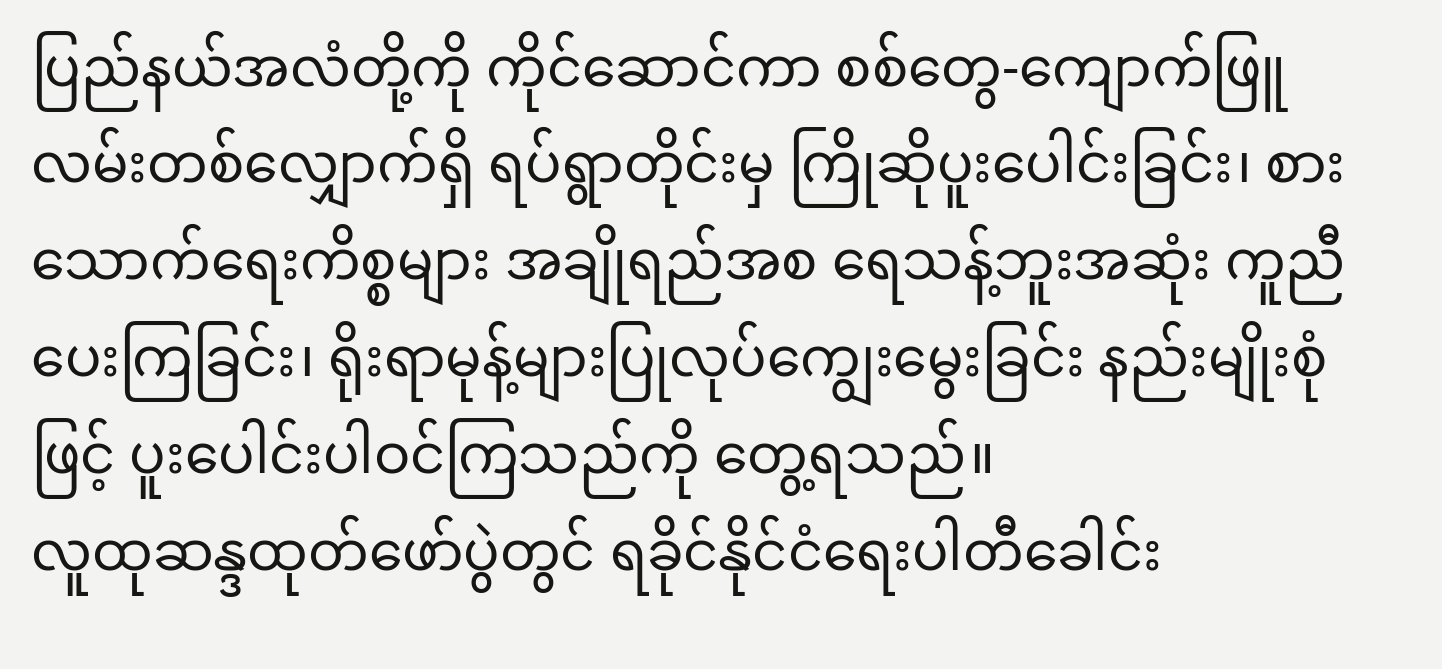ပြည်နယ်အလံတို့ကို ကိုင်ဆောင်ကာ စစ်တွေ-ကျောက်ဖြူ လမ်းတစ်လျှောက်ရှိ ရပ်ရွာတိုင်းမှ ကြိုဆိုပူးပေါင်းခြင်း၊ စားသောက်ရေးကိစ္စများ အချိုရည်အစ ရေသန့်ဘူးအဆုံး ကူညီပေးကြခြင်း၊ ရိုးရာမုန့်များပြုလုပ်ကျွေးမွေးခြင်း နည်းမျိုးစုံဖြင့် ပူးပေါင်းပါဝင်ကြသည်ကို တွေ့ရသည်။
လူထုဆန္ဒထုတ်ဖော်ပွဲတွင် ရခိုင်နိုင်ငံရေးပါတီခေါင်း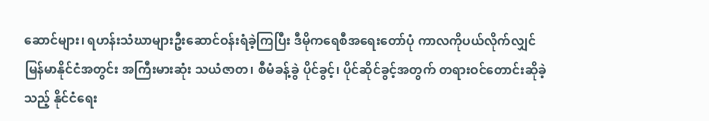ဆောင်များ၊ ရဟန်းသံဃာများဦးဆောင်ဝန်းရံခဲ့ကြပြီး ဒီမိုကရေစီအရေးတော်ပုံ ကာလကိုပယ်လိုက်လျှင် မြန်မာနိုင်ငံအတွင်း အကြီးမားဆုံး သယံဇာတ၊ စီမံခန့်ခွဲ ပိုင်ခွင့်၊ ပိုင်ဆိုင်ခွင့်အတွက် တရားဝင်တောင်းဆိုခဲ့သည့် နိုင်ငံရေး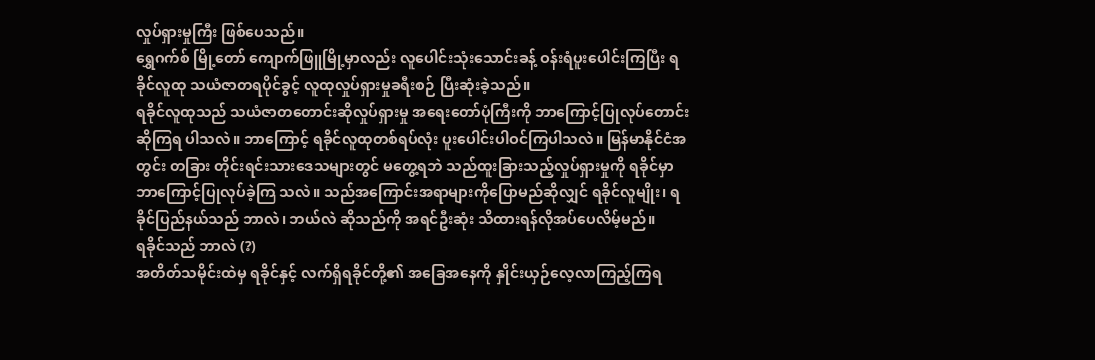လှုပ်ရှားမှုကြီး ဖြစ်ပေသည်။
ရွှေဂက်စ် မြို့တော် ကျောက်ဖြူမြို့မှာလည်း လူပေါင်းသုံးသောင်းခန့် ဝန်းရံပူးပေါင်းကြပြီး ရခိုင်လူထု သယံဇာတရပိုင်ခွင့် လူထုလှုပ်ရှားမှုခရီးစဉ် ပြီးဆုံးခဲ့သည်။
ရခိုင်လူထုသည် သယံဇာတတောင်းဆိုလှုပ်ရှားမှု အရေးတော်ပုံကြီးကို ဘာကြောင့်ပြုလုပ်တောင်းဆိုကြရ ပါသလဲ။ ဘာကြောင့် ရခိုင်လူထုတစ်ရပ်လုံး ပူးပေါင်းပါဝင်ကြပါသလဲ။ မြန်မာနိုင်ငံအတွင်း တခြား တိုင်းရင်းသားဒေသများတွင် မတွေ့ရဘဲ သည်ထူးခြားသည့်လှုပ်ရှားမှုကို ရခိုင်မှာ ဘာကြောင့်ပြုလုပ်ခဲ့ကြ သလဲ။ သည်အကြောင်းအရာများကိုပြောမည်ဆိုလျှင် ရခိုင်လူမျိုး၊ ရခိုင်ပြည်နယ်သည် ဘာလဲ၊ ဘယ်လဲ ဆိုသည်ကို အရင်ဦးဆုံး သိထားရန်လိုအပ်ပေလိမ့်မည်။
ရခိုင်သည် ဘာလဲ (?)
အတိတ်သမိုင်းထဲမှ ရခိုင်နှင့် လက်ရှိရခိုင်တို့၏ အခြေအနေကို နှိုင်းယှဉ်လေ့လာကြည့်ကြရ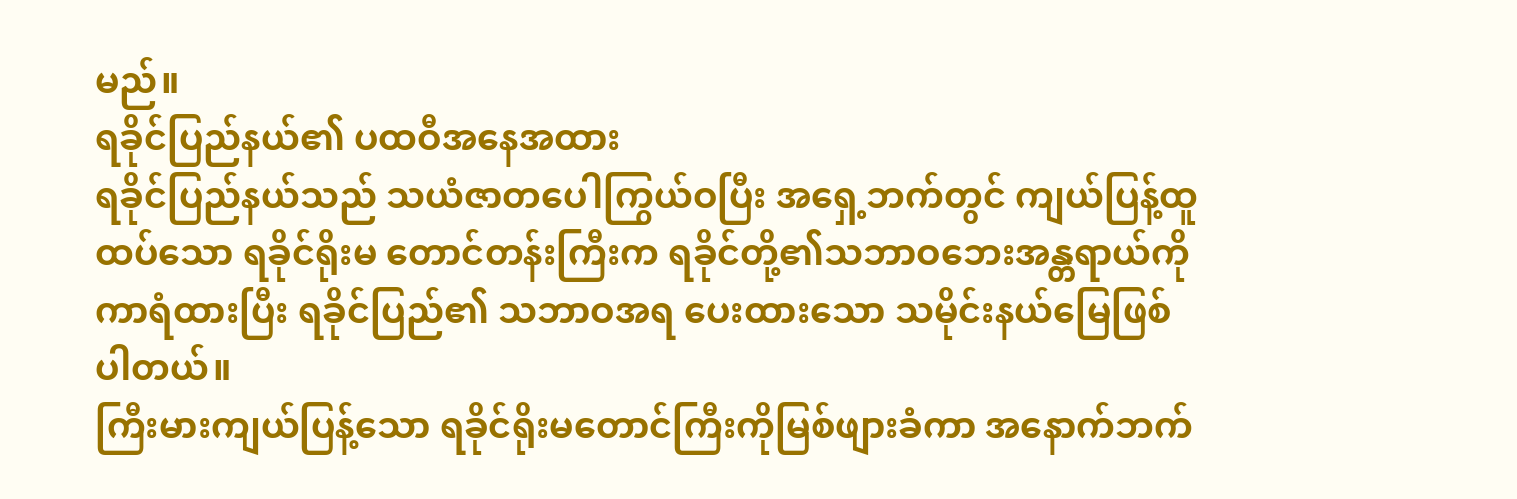မည်။
ရခိုင်ပြည်နယ်၏ ပထဝီအနေအထား
ရခိုင်ပြည်နယ်သည် သယံဇာတပေါကြွယ်ဝပြီး အရှေ့ဘက်တွင် ကျယ်ပြန့်ထူထပ်သော ရခိုင်ရိုးမ တောင်တန်းကြီးက ရခိုင်တို့၏သဘာဝဘေးအန္တရာယ်ကို ကာရံထားပြီး ရခိုင်ပြည်၏ သဘာဝအရ ပေးထားသော သမိုင်းနယ်မြေဖြစ်ပါတယ်။
ကြီးမားကျယ်ပြန့်သော ရခိုင်ရိုးမတောင်ကြီးကိုမြစ်ဖျားခံကာ အနောက်ဘက်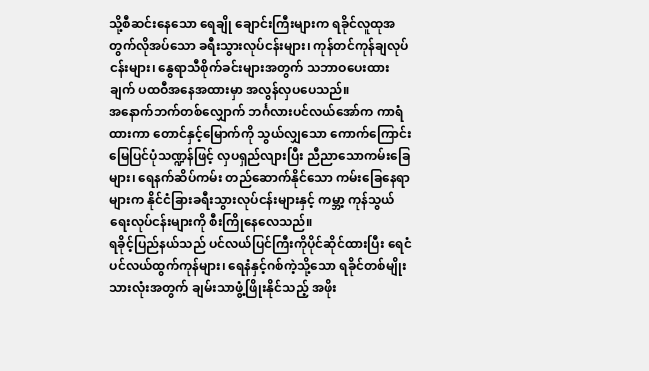သို့စီဆင်းနေသော ရေချို ချောင်းကြီးများက ရခိုင်လူထုအတွက်လိုအပ်သော ခရီးသွားလုပ်ငန်းများ၊ ကုန်တင်ကုန်ချလုပ်ငန်းများ၊ နွေရာသီစိုက်ခင်းများအတွက် သဘာဝပေးထားချက် ပထဝီအနေအထားမှာ အလွန်လှပပေသည်။
အနောက်ဘက်တစ်လျှောက် ဘင်္ဂလားပင်လယ်အော်က ကာရံထားကာ တောင်နှင့်မြောက်ကို သွယ်လျှသော ကောက်ကြောင်းမြေပြင်ပုံသဏ္ဍန်ဖြင့် လှပရှည်လျားပြီး ညီညာသောကမ်းခြေများ၊ ရေနက်ဆိပ်ကမ်း တည်ဆောက်နိုင်သော ကမ်းခြေနေရာများက နိုင်ငံခြားခရီးသွားလုပ်ငန်းများနှင့် ကမ္ဘာ့ ကုန်သွယ်ရေးလုပ်ငန်းများကို စီးကြိုနေလေသည်။
ရခိုင့်ပြည်နယ်သည် ပင်လယ်ပြင်ကြီးကိုပိုင်ဆိုင်ထားပြီး ရေငံပင်လယ်ထွက်ကုန်များ၊ ရေနံနှင့်ဂစ်ကဲ့သို့သော ရခိုင်တစ်မျိုးသားလုံးအတွက် ချမ်းသာဖွံ့ဖြိုးနိုင်သည့် အဖိုး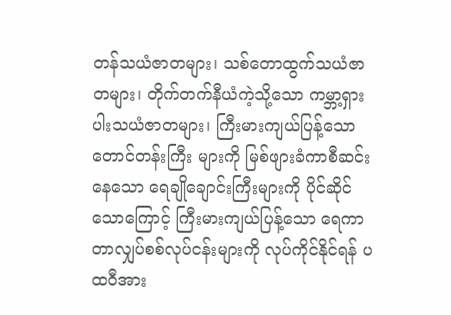တန်သယံဇာတများ၊ သစ်တောထွက်သယံဇာတများ၊ တိုက်တက်နီယံကဲ့သို့သော ကမ္ဘာ့ရှားပါးသယံဇာတများ၊ ကြီးမားကျယ်ပြန့်သော တောင်တန်းကြီး များကို မြစ်ဖျားခံကာစီဆင်းနေသော ရေချိုချောင်းကြီးများကို ပိုင်ဆိုင်သောကြောင့် ကြီးမားကျယ်ပြန့်သော ရေကာတာလျှပ်စစ်လုပ်ငန်းများကို လုပ်ကိုင်နိုင်ရန် ပထဝီအား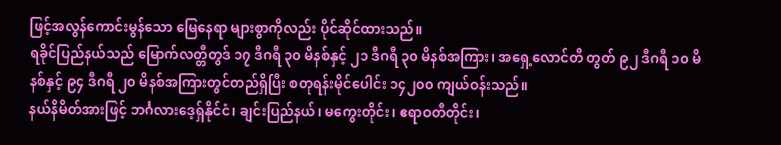ဖြင့်အလွန်ကောင်းမွန်သော မြေနေရာ များစွာကိုလည်း ပိုင်ဆိုင်ထားသည်။
ရခိုင်ပြည်နယ်သည် မြောက်လတ္တီတွဒ် ၁၇ ဒီဂရီ ၃၀ မိနစ်နှင့် ၂၁ ဒီဂရီ ၃၀ မိနစ်အကြား၊ အရှေ့လောင်တီ တွတ် ၉၂ ဒီဂရီ ၁၀ မိနစ်နှင့် ၉၄ ဒီဂရီ ၂၀ မိနစ်အကြားတွင်တည်ရှိပြီး စတုရန်းမိုင်ပေါင်း ၁၄၂၀၀ ကျယ်ဝန်းသည်။
နယ်နိမိတ်အားဖြင့် ဘင်္ဂလားဒေ့ရှ်နိုင်ငံ၊ ချင်းပြည်နယ်၊ မကွေးတိုင်း၊ ဧရာဝတီတိုင်း၊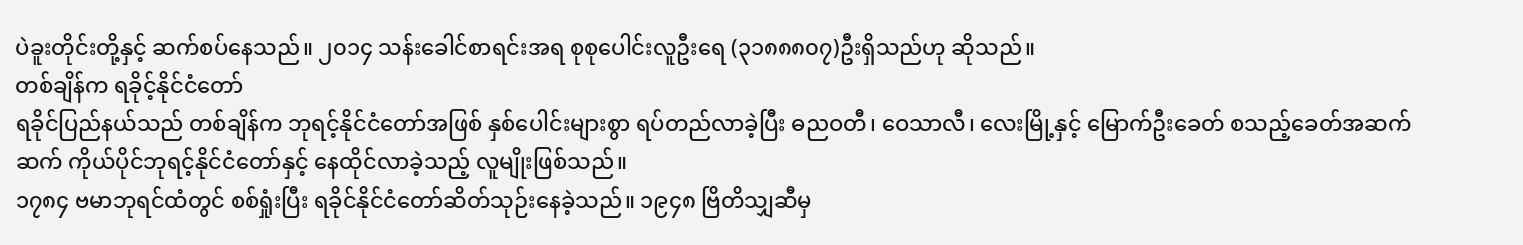ပဲခူးတိုင်းတို့နှင့် ဆက်စပ်နေသည်။ ၂၀၁၄ သန်းခေါင်စာရင်းအရ စုစုပေါင်းလူဦးရေ (၃၁၈၈၈၀၇)ဦးရှိသည်ဟု ဆိုသည်။
တစ်ချိန်က ရခိုင့်နိုင်ငံတော်
ရခိုင်ပြည်နယ်သည် တစ်ချိန်က ဘုရင့်နိုင်ငံတော်အဖြစ် နှစ်ပေါင်းများစွာ ရပ်တည်လာခဲ့ပြီး ဓညဝတီ၊ ဝေသာလီ၊ လေးမြို့နှင့် မြောက်ဦးခေတ် စသည့်ခေတ်အဆက်ဆက် ကိုယ်ပိုင်ဘုရင့်နိုင်ငံတော်နှင့် နေထိုင်လာခဲ့သည့် လူမျိုးဖြစ်သည်။
၁၇၈၄ ဗမာဘုရင်ထံတွင် စစ်ရှုံးပြီး ရခိုင်နိုင်ငံတော်ဆိတ်သုဉ်းနေခဲ့သည်။ ၁၉၄၈ ဗြိတိသျှဆီမှ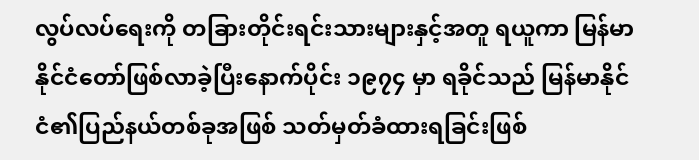လွပ်လပ်ရေးကို တခြားတိုင်းရင်းသားများနှင့်အတူ ရယူကာ မြန်မာနိုင်ငံတော်ဖြစ်လာခဲ့ပြီးနောက်ပိုင်း ၁၉၇၄ မှာ ရခိုင်သည် မြန်မာနိုင်ငံ၏ပြည်နယ်တစ်ခုအဖြစ် သတ်မှတ်ခံထားရခြင်းဖြစ်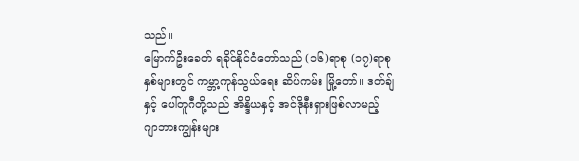သည်။
မြောက်ဦးခေတ် ရခိုင်နိုင်ငံတော်သည် (၁၆)ရာစု (၁၇)ရာစုနှစ်များတွင် ကမ္ဘာ့ကုန်သွယ်ရေး ဆိပ်ကမ်း မြို့တော်။ ဒတ်ချ်နှင့် ပေါ်တူဂီတို့သည် အိန္ဒိယနှင့် အင်ဒိုနီးရှားဖြစ်လာမည့် ဂျာဘားကျွန်းများ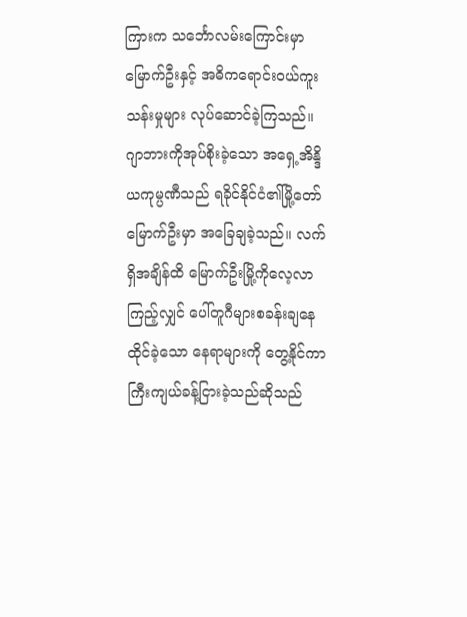ကြားက သင်္ဘောလမ်းကြောင်းမှာ မြောက်ဦးနှင့် အဓိကရောင်းဝယ်ကူးသန်းမှုများ လုပ်ဆောင်ခဲ့ကြသည်။
ဂျာဘားကိုအုပ်စိုးခဲ့သော အရှေ့အိန္ဒိယကုမ္ပဏီသည် ရခိုင်နိုင်ငံ၏မြို့တော် မြောက်ဦးမှာ အခြေချခဲ့သည်။ လက်ရှိအချိန်ထိ မြောက်ဦးမြို့ကိုလေ့လာကြည့်လျှင် ပေါ်တူဂီများစခန်းချနေထိုင်ခဲ့သော နေရာများကို တွေ့နိုင်ကာ ကြီးကျယ်ခန့်ငြားခဲ့သည်ဆိုသည်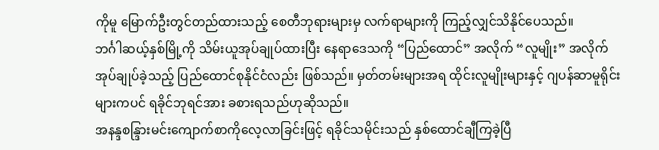ကိုမူ မြောက်ဦးတွင်တည်ထားသည့် စေတီဘုရားများမှ လက်ရာများကို ကြည့်လျှင်သိနိုင်ပေသည်။
ဘင်္ဂါဆယ့်နှစ်မြို့ကို သိမ်းယူအုပ်ချုပ်ထားပြီး နေရာဒေသကို “ပြည်ထောင်” အလိုက် “လူမျိုး” အလိုက် အုပ်ချုပ်ခဲ့သည့် ပြည်ထောင်စုနိုင်ငံလည်း ဖြစ်သည်။ မှတ်တမ်းများအရ ထိုင်းလူမျိုးများနှင့် ဂျပန်ဆာမူရိုင်း များကပင် ရခိုင်ဘုရင်အား ခစားရသည်ဟုဆိုသည်။
အနန္ဒစန္ဒြားမင်းကျောက်စာကိုလေ့လာခြင်းဖြင့် ရခိုင်သမိုင်းသည် နှစ်ထောင်ချီကြခဲ့ပြီ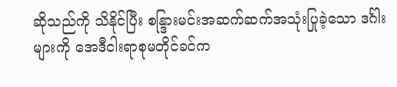ဆိုသည်ကို သိနိုင်ပြီး စန္ဒြားမင်းအဆက်ဆက်အသုံးပြုခဲ့သော ဒင်္ဂါးများကို အေဒီငါးရာစုမတိုင်ခင်က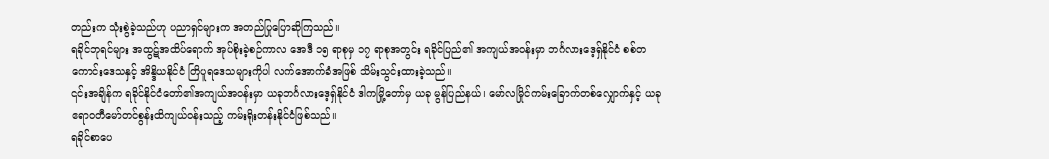တည်းက သုံးစွဲခဲ့သည်ဟု ပညာရှင်များက အတည်ပြုပြောဆိုကြသည်။
ရခိုင်ဘုရင်များ အထွဋ်အထိပ်ရောက် အုပ်စိုးခဲ့စဉ်ကာလ အေဒီ ၁၅ ရာစုမှ ၁၇ ရာစုအတွင်း ရခိုင်ပြည်၏ အကျယ်အဝန်းမှာ ဘင်္ဂလားဒေ့ရှ်နိုင်ငံ စစ်တကောင်းဒေသနှင့် အိန္ဒိယနိုင်ငံ တြိပူရဒေသများကိုပါ လက်အောက်ခံအဖြစ် သိမ်းသွင်းထားခဲ့သည်။
၎င်းအချိန်က ရခိုင်နိုင်ငံတော်၏အကျယ်အဝန်းမှာ ယခုဘင်္ဂလားဒေ့ရှ်နိုင်ငံ ဒါကမြို့တော်မှ ယခု မွန်ပြည်နယ်၊ မော်လမြိုင်ကမ်းခြောက်တစ်လျှောက်နှင့် ယခု ဧရာဝတီမော်တင်စွန်းထိကျယ်ဝန်းသည့် ကမ်းရိုးတန်းနိုင်ငံဖြစ်သည်။
ရခိုင်စာပေ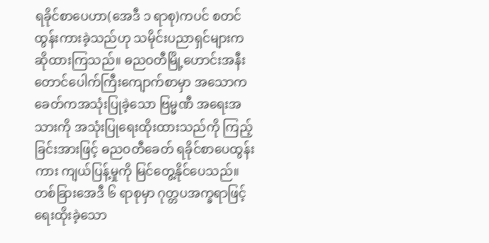ရခိုင်စာပေဟာ(အေဒီ ၁ ရာစု)ကပင် စတင်ထွန်းကားခဲ့သည်ဟု သမိုင်းပညာရှင်များက ဆိုထားကြသည်။ ဓညဝတီမြို့ဟောင်းအနီး တောင်ပေါက်ကြီးကျောက်စာမှာ အသောကခေတ်ကအသုံးပြုခဲ့သော ဗြမ္မဏီ အရေးအသားကို အသုံးပြုရေးထိုးထားသည်ကို ကြည့်ခြင်းအားဖြင့် ဓညဝတီခေတ် ရခိုင်စာပေထွန်းကား ကျယ်ပြန့်မှုကို မြင်တွေ့နိုင်ပေသည်။ တစ်ခြားအေဒီ ၆ ရာစုမှာ ဂုတ္တပအက္ခရာဖြင့် ရေးထိုးခဲ့သော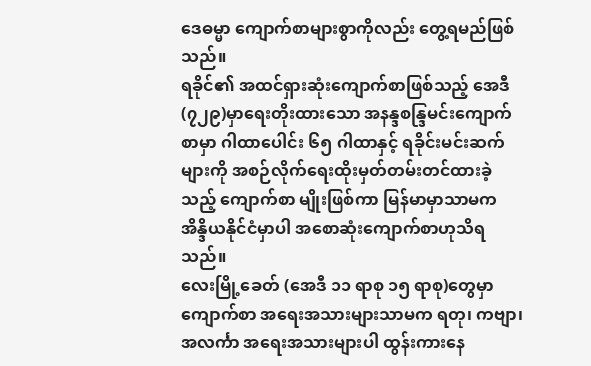ဒေဓမ္မာ ကျောက်စာများစွာကိုလည်း တွေ့ရမည်ဖြစ်သည်။
ရခိုင်၏ အထင်ရှားဆုံးကျောက်စာဖြစ်သည့် အေဒီ(၇၂၉)မှာရေးတိုးထားသော အနန္ဒစန္ဒြမင်းကျောက်စာမှာ ဂါထာပေါင်း ၆၅ ဂါထာနှင့် ရခိုင်းမင်းဆက်များကို အစဉ်လိုက်ရေးထိုးမှတ်တမ်းတင်ထားခဲ့သည့် ကျောက်စာ မျိုးဖြစ်ကာ မြန်မာမှာသာမက အိန္ဒိယနိုင်ငံမှာပါ အစောဆုံးကျောက်စာဟုသိရသည်။
လေးမြို့ခေတ် (အေဒီ ၁၁ ရာစု ၁၅ ရာစု)တွေမှာ ကျောက်စာ အရေးအသားများသာမက ရတု၊ ကဗျာ၊ အလင်္ကာ အရေးအသားများပါ ထွန်းကားနေ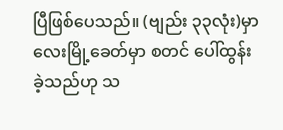ပြီဖြစ်ပေသည်။ (ဗျည်း ၃၃လုံး)မှာ လေးမြို့ခေတ်မှာ စတင် ပေါ်ထွန်းခဲ့သည်ဟု သ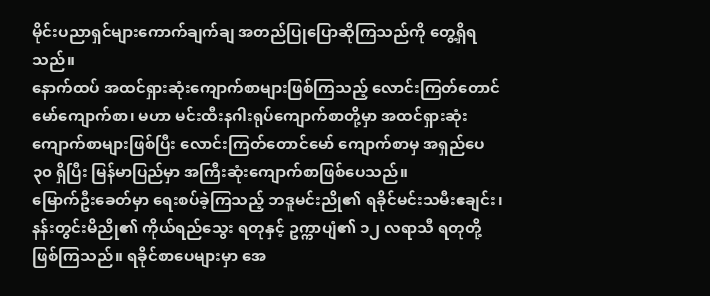မိုင်းပညာရှင်များကောက်ချက်ချ အတည်ပြုပြောဆိုကြသည်ကို တွေ့ရှိရသည်။
နောက်ထပ် အထင်ရှားဆုံးကျောက်စာများဖြစ်ကြသည့် လောင်းကြတ်တောင်မော်ကျောက်စာ၊ မဟာ မင်းထီးနဂါးရုပ်ကျောက်စာတို့မှာ အထင်ရှားဆုံးကျောက်စာများဖြစ်ပြီး လောင်းကြတ်တောင်မော် ကျောက်စာမှ အရှည်ပေ ၃၀ ရှိပြီး မြန်မာပြည်မှာ အကြီးဆုံးကျောက်စာဖြစ်ပေသည်။
မြောက်ဦးခေတ်မှာ ရေးစပ်ခဲ့ကြသည့် ဘဒူမင်းညို၏ ရခိုင်မင်းသမီးဧချင်း၊ နန်းတွင်းမိညို၏ ကိုယ်ရည်သွေး ရတုနှင့် ဥက္ကာပျံ၏ ၁၂ လရာသီ ရတုတို့ ဖြစ်ကြသည်။ ရခိုင်စာပေများမှာ အေ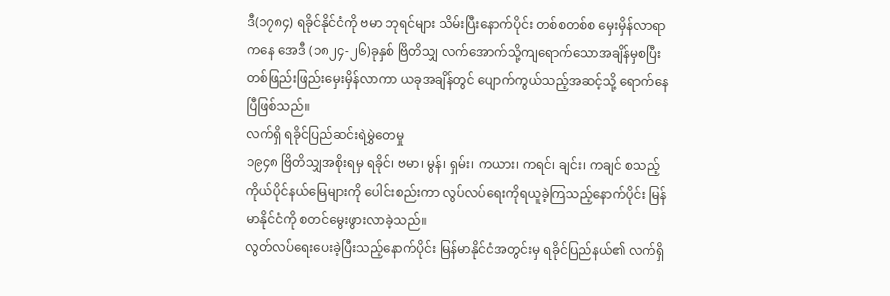ဒီ(၁၇၈၄) ရခိုင်နိုင်ငံကို ဗမာ ဘုရင်များ သိမ်းပြီးနောက်ပိုင်း တစ်စတစ်စ မှေးမှိန်လာရာကနေ အေဒီ (၁၈၂၄-၂၆)ခုနှစ် ဗြိတိသျှ လက်အောက်သို့ကျရောက်သောအချိန်မှစပြီး တစ်ဖြည်းဖြည်းမှေးမှိန်လာကာ ယခုအချိန်တွင် ပျောက်ကွယ်သည့်အဆင့်သို့ ရောက်နေပြီဖြစ်သည်။
လက်ရှိ ရခိုင်ပြည်ဆင်းရဲမွှဲတေမှု
၁၉၄၈ ဗြိတိသျှအစိုးရမှ ရခိုင်၊ ဗမာ၊ မွန်၊ ရှမ်း၊ ကယား၊ ကရင်၊ ချင်း၊ ကချင် စသည့် ကိုယ်ပိုင်နယ်မြေများကို ပေါင်းစည်းကာ လွပ်လပ်ရေးကိုရယူခဲ့ကြသည့်နောက်ပိုင်း မြန်မာနိုင်ငံကို စတင်မွေးဖွားလာခဲ့သည်။
လွတ်လပ်ရေးပေးခဲ့ပြီးသည့်နောက်ပိုင်း မြန်မာနိုင်ငံအတွင်းမှ ရခိုင်ပြည်နယ်၏ လက်ရှိ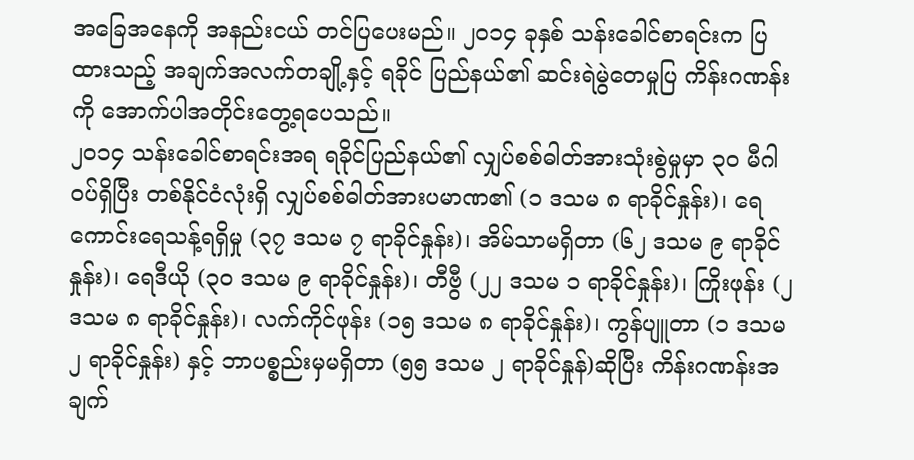အခြေအနေကို အနည်းငယ် တင်ပြပေးမည်။ ၂၀၁၄ ခုနှစ် သန်းခေါင်စာရင်းက ပြထားသည့် အချက်အလက်တချို့နှင့် ရခိုင် ပြည်နယ်၏ ဆင်းရဲမွဲတေမှုပြ ကိန်းဂဏန်းကို အောက်ပါအတိုင်းတွေ့ရပေသည်။
၂၀၁၄ သန်းခေါင်စာရင်းအရ ရခိုင်ပြည်နယ်၏ လျှပ်စစ်ဓါတ်အားသုံးစွဲမှုမှာ ၃၀ မီဂါဝပ်ရှိပြီး တစ်နိုင်ငံလုံးရှိ လျှပ်စစ်ဓါတ်အားပမာဏ၏ (၁ ဒသမ ၈ ရာခိုင်နှုန်း)၊ ရေကောင်းရေသန့်ရရှိမှု (၃၇ ဒသမ ၇ ရာခိုင်နှုန်း)၊ အိမ်သာမရှိတာ (၆၂ ဒသမ ၉ ရာခိုင်နှုန်း)၊ ရေဒီယို (၃၀ ဒသမ ၉ ရာခိုင်နှုန်း)၊ တီဗွီ (၂၂ ဒသမ ၁ ရာခိုင်နှုန်း)၊ ကြိုးဖုန်း (၂ ဒသမ ၈ ရာခိုင်နှုန်း)၊ လက်ကိုင်ဖုန်း (၁၅ ဒသမ ၈ ရာခိုင်နှုန်း)၊ ကွန်ပျူတာ (၁ ဒသမ ၂ ရာခိုင်နှုန်း) နှင့် ဘာပစ္စည်းမှမရှိတာ (၅၅ ဒသမ ၂ ရာခိုင်နှုန်)ဆိုပြီး ကိန်းဂဏန်းအချက်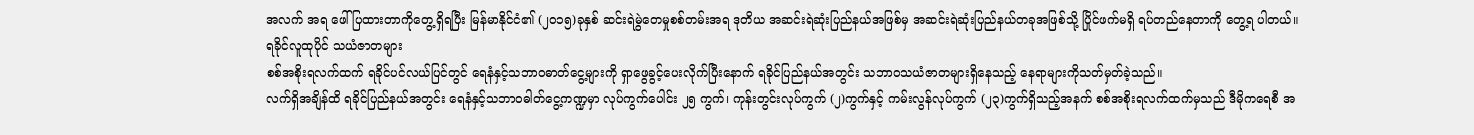အလက် အရ ဖေါ်ပြထားတာကိုတွေ့ရှိရပြီး မြန်မာနိုင်ငံ၏ (၂၀၁၅)ခုနှစ် ဆင်းရဲမွဲတေမှုစစ်တမ်းအရ ဒုတိယ အဆင်းရဲဆုံးပြည်နယ်အဖြစ်မှ အဆင်းရဲဆုံးပြည်နယ်တခုအဖြစ်သို့ ပြိုင်ဖက်မရှိ ရပ်တည်နေတာကို တွေ့ရ ပါတယ်။
ရခိုင်လူထုပိုင် သယံဇာတများ
စစ်အစိုးရလက်ထက် ရခိုင်ပင်လယ်ပြင်တွင် ရေနံနှင့်သဘာဝဓာတ်ငွေ့များကို ရှာဖွေခွင့်ပေးလိုက်ပြီးနောက် ရခိုင်ပြည်နယ်အတွင်း သဘာဝသယံဇာတများရှိနေသည့် နေရာများကိုသတ်မှတ်ခဲ့သည်။
လက်ရှိအချိန်ထိ ရခိုင်ပြည်နယ်အတွင်း ရေနံနှင့်သဘာဝဓါတ်ငွေ့ကဏ္ဍမှာ လုပ်ကွက်ပေါင်း ၂၅ ကွက်၊ ကုန်းတွင်းလုပ်ကွက် (၂)ကွက်နှင့် ကမ်းလွန်လုပ်ကွက် (၂၃)ကွက်ရှိသည့်အနက် စစ်အစိုးရလက်ထက်မှသည် ဒီမိုကရေစီ အ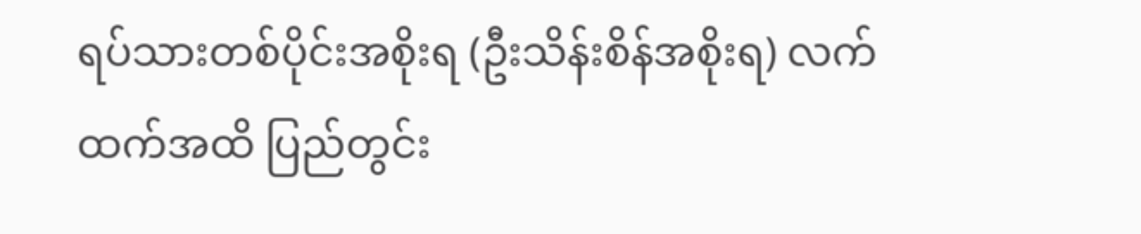ရပ်သားတစ်ပိုင်းအစိုးရ (ဦးသိန်းစိန်အစိုးရ) လက်ထက်အထိ ပြည်တွင်း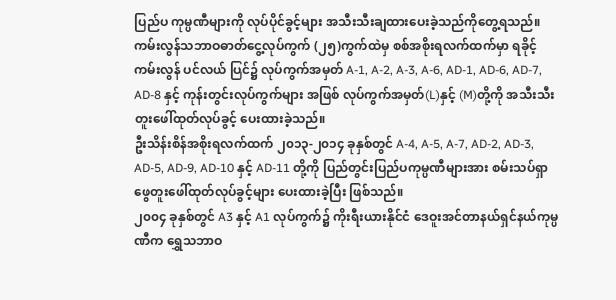ပြည်ပ ကုမ္ပဏီများကို လုပ်ပိုင်ခွင့်များ အသီးသီးချထားပေးခဲ့သည်ကိုတွေ့ရသည်။
ကမ်းလွန်သဘာဝဓာတ်ငွေ့လုပ်ကွက် (၂၅)ကွက်ထဲမှ စစ်အစိုးရလက်ထက်မှာ ရခိုင့်ကမ်းလွန် ပင်လယ် ပြင်၌ လုပ်ကွက်အမှတ် A-1, A-2, A-3, A-6, AD-1, AD-6, AD-7, AD-8 နှင့် ကုန်းတွင်းလုပ်ကွက်များ အဖြစ် လုပ်ကွက်အမှတ်(L)နှင့် (M)တို့ကို အသီးသီး တူးဖေါ်ထုတ်လုပ်ခွင့် ပေးထားခဲ့သည်။
ဦးသိန်းစိန်အစိုးရလက်ထက် ၂၀၁၃-၂၀၁၄ ခုနှစ်တွင် A-4, A-5, A-7, AD-2, AD-3, AD-5, AD-9, AD-10 နှင့် AD-11 တို့ကို ပြည်တွင်းပြည်ပကုမ္ပဏီများအား စမ်းသပ်ရှာဖွေတူးဖေါ်ထုတ်လုပ်ခွင့်များ ပေးထားခဲ့ပြီး ဖြစ်သည်။
၂၀၀၄ ခုနှစ်တွင် A3 နှင့် A1 လုပ်ကွက်၌ ကိုးရီးယားနိုင်ငံ ဒေဝူးအင်တာနယ်ရှင်နယ်ကုမ္ပဏီက ရွှေသဘာဝ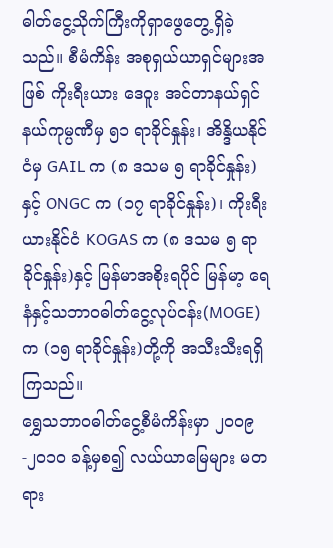ဓါတ်ငွေ့သိုက်ကြီးကိုရှာဖွေတွေ့ရှိခဲ့သည်။ စီမံကိန်း အစုရှယ်ယာရှင်များအဖြစ် ကိုးရီးယား ဒေဝူး အင်တာနယ်ရှင်နယ်ကုမ္ပဏီမှ ၅၁ ရာခိုင်နှုန်း၊ အိန္ဒိယနိုင်ငံမှ GAIL က (၈ ဒသမ ၅ ရာခိုင်နှုန်း)နှင့် ONGC က (၁၇ ရာခိုင်နှုန်း)၊ ကိုးရီးယားနိုင်ငံ KOGAS က (၈ ဒသမ ၅ ရာခိုင်နှုန်း)နှင့် မြန်မာအစိုးရပိုင် မြန်မာ့ ရေနံနှင့်သဘာဝဓါတ်ငွေ့လုပ်ငန်း(MOGE)က (၁၅ ရာခိုင်နှုန်း)တို့ကို အသီးသီးရရှိကြသည်။
ရွှေသဘာဝဓါတ်ငွေ့စီမံကိန်းမှာ ၂၀၀၉-၂၀၁၀ ခန့်မှစ၍ လယ်ယာမြေများ မတရား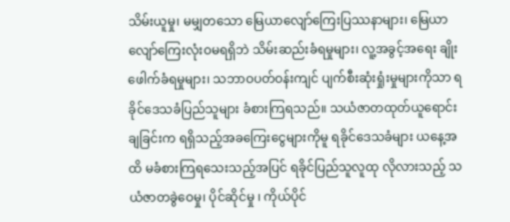သိမ်းယူမှု၊ မမျှတသော မြေယာလျော်ကြေးပြဿနာများ၊ မြေယာလျော်ကြေးလုံးဝမရရှိဘဲ သိမ်းဆည်းခံရမှုများ၊ လူ့အခွင့်အရေး ချိုးဖေါက်ခံရမှုများ၊ သဘာဝပတ်ဝန်းကျင် ပျက်စီးဆုံးရှုံးမှုများကိုသာ ရခိုင်ဒေသခံပြည်သူများ ခံစားကြရသည်။ သယံဇာတထုတ်ယူရောင်းချခြင်းက ရရှိသည့်အခကြေးငွေများကိုမူ ရခိုင်ဒေသခံများ ယနေ့အထိ မခံစားကြရသေးသည့်အပြင် ရခိုင်ပြည်သူလူထု လိုလားသည့် သယံဇာတခွဲဝေမှု၊ ပိုင်ဆိုင်မှု ၊ ကိုယ်ပိုင်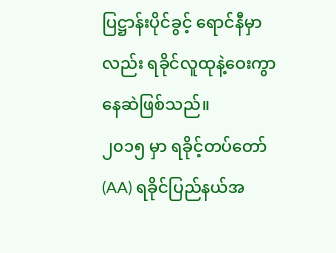ပြဋ္ဌာန်းပိုင်ခွင့် ရောင်နီမှာလည်း ရခိုင်လူထုနဲ့ဝေးကွာနေဆဲဖြစ်သည်။
၂၀၁၅ မှာ ရခိုင့်တပ်တော်(AA) ရခိုင်ပြည်နယ်အ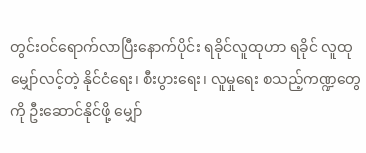တွင်းဝင်ရောက်လာပြီးနောက်ပိုင်း ရခိုင်လူထုဟာ ရခိုင် လူထုမျှော်လင့်တဲ့ နိုင်ငံရေး၊ စီးပွားရေး၊ လူမှုရေး စသည့်ကဏ္ဍတွေကို ဦးဆောင်နိုင်ဖို့ မျှော်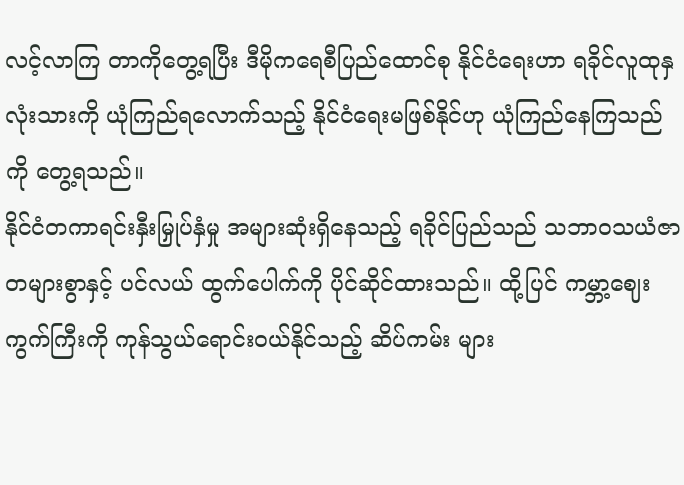လင့်လာကြ တာကိုတွေ့ရပြီး ဒီမိုကရေစီပြည်ထောင်စု နိုင်ငံရေးဟာ ရခိုင်လူထုနှလုံးသားကို ယုံကြည်ရလောက်သည့် နိုင်ငံရေးမဖြစ်နိုင်ဟု ယုံကြည်နေကြသည်ကို တွေ့ရသည်။
နိုင်ငံတကာရင်းနှီးမြှုပ်နှံမှု အများဆုံးရှိနေသည့် ရခိုင်ပြည်သည် သဘာဝသယံဇာတများစွာနှင့် ပင်လယ် ထွက်ပေါက်ကို ပိုင်ဆိုင်ထားသည်။ ထို့ပြင် ကမ္ဘာ့ဈေးကွက်ကြီးကို ကုန်သွယ်ရောင်းဝယ်နိုင်သည့် ဆိပ်ကမ်း များ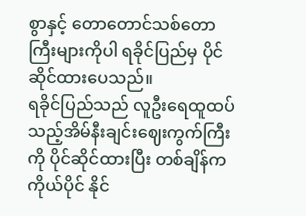စွာနှင့် တောတောင်သစ်တောကြီးများကိုပါ ရခိုင်ပြည်မှ ပိုင်ဆိုင်ထားပေသည်။
ရခိုင်ပြည်သည် လူဦးရေထူထပ်သည့်အိမ်နီးချင်းဈေးကွက်ကြီးကို ပိုင်ဆိုင်ထားပြီး တစ်ချိန်က ကိုယ်ပိုင် နိုင်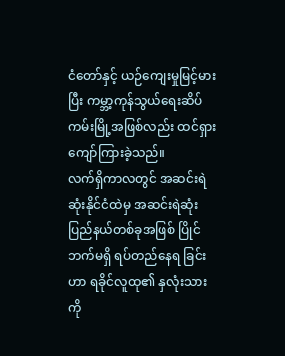ငံတော်နှင့် ယဉ်ကျေးမှုမြင့်မားပြီး ကမ္ဘာ့ကုန်သွယ်ရေးဆိပ်ကမ်းမြို့အဖြစ်လည်း ထင်ရှားကျော်ကြားခဲ့သည်။
လက်ရှိကာလတွင် အဆင်းရဲဆုံးနိုင်ငံထဲမှ အဆင်းရဲဆုံးပြည်နယ်တစ်ခုအဖြစ် ပြိုင်ဘက်မရှိ ရပ်တည်နေရ ခြင်းဟာ ရခိုင်လူထု၏ နှလုံးသားကို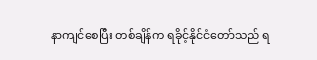နာကျင်စေပြီး တစ်ချိန်က ရခိုင့်နိုင်ငံတော်သည် ရ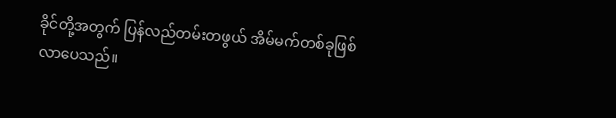ခိုင်တို့အတွက် ပြန်လည်တမ်းတဖွယ် အိမ်မက်တစ်ခုဖြစ်လာပေသည်။